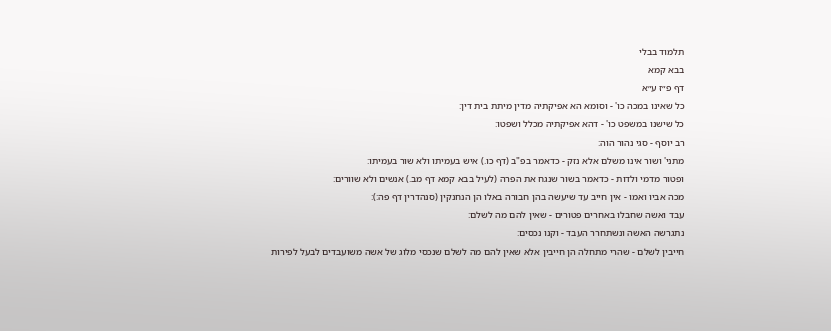תלמוד בבלי
בבא קמא
דף פ״ז ע״א
כל שאינו במכה כו' - וסומא הא אפיקתיה מדין מיתת בית דין:
כל שישנו במשפט כו' - דהא אפיקתיה מכלל ושפטו:
רב יוסף - סגי נהור הוה:
מתני' ושור אינו משלם אלא נזק - כדאמר בפ"ב (דף כו.) איש בעמיתו ולא שור בעמיתו:
ופטור מדמי ולדות - כדאמר בשור שנגח את הפרה (לעיל בבא קמא דף מב.) אנשים ולא שוורים:
מכה אביו ואמו - אין חייב עד שיעשה בהן חבורה באלו הן הנחנקין (סנהדרין דף פה:):
עבד ואשה שחבלו באחרים פטורים - שאין להם מה לשלם:
נתגרשה האשה ונשתחרר העבד - וקנו נכסים:
חייבין לשלם - שהרי מתחלה הן חייבין אלא שאין להם מה לשלם שנכסי מלוג של אשה משועבדים לבעל לפירות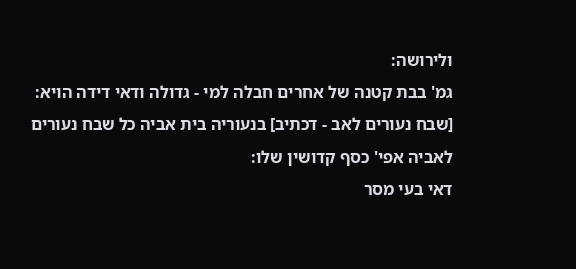ולירושה:
גמ' בבת קטנה של אחרים חבלה למי - גדולה ודאי דידה הויא:
[שבח נעורים לאב - דכתיב] בנעוריה בית אביה כל שבח נעורים לאביה אפי' כסף קדושין שלו:
דאי בעי מסר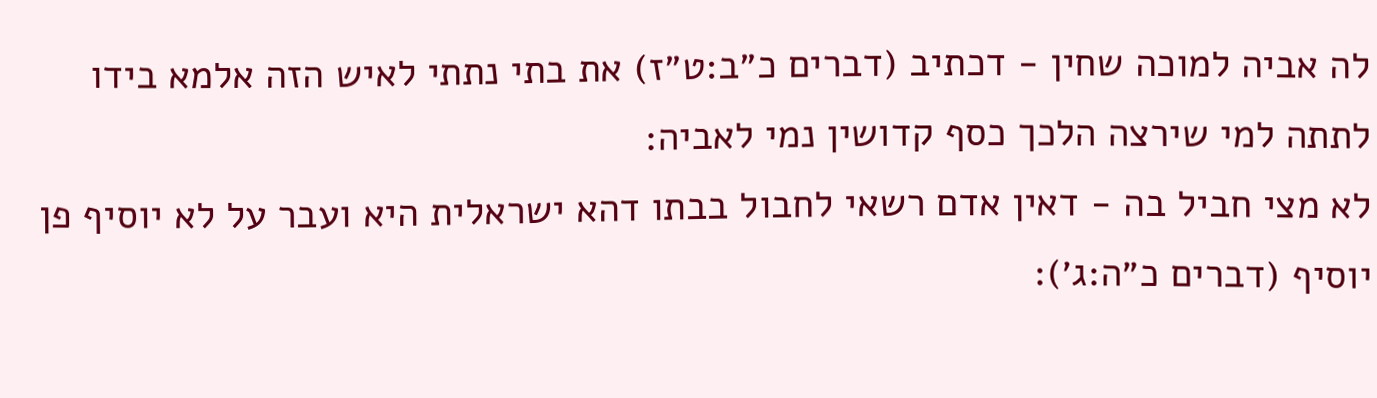לה אביה למוכה שחין - דכתיב (דברים כ״ב:ט״ז) את בתי נתתי לאיש הזה אלמא בידו לתתה למי שירצה הלכך כסף קדושין נמי לאביה:
לא מצי חביל בה - דאין אדם רשאי לחבול בבתו דהא ישראלית היא ועבר על לא יוסיף פן יוסיף (דברים כ״ה:ג׳):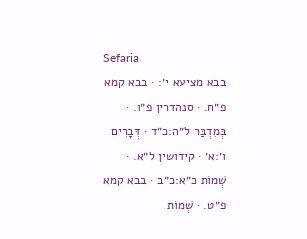Sefaria
בבא מציעא י׳: · בבא קמא פ״ח. · סנהדרין פ״ו. · בְּמִדְבַּר ל״ה:כ״ד · דְּבָרִים ו׳:א׳ · קידושין ל״א. · שְׁמוֹת כ״א:כ״ב · בבא קמא פ״ט. · שְׁמוֹת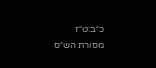כ״ב:ט״ז
מסורת הש״ס